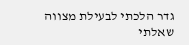גדר הלכתי לבעילת מצווה
שאלתי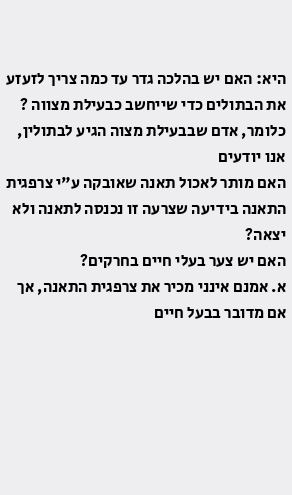היא: האם יש בהלכה גדר עד כמה צריך לזעזע את הבתולים כדי שייחשב כבעילת מצווה ? כלומר, אדם שבבעילת מצוה הגיע לבתולין, אנו יודעים
האם מותר לאכול תאנה שאובקה ע"י צרפגית התאנה בידיעה שצרעה זו נכנסה לתאנה ולא יצאה?
האם יש צער בעלי חיים בחרקים?
א. אמנם אינני מכיר את צרפגית התאנה, אך אם מדובר בבעל חיים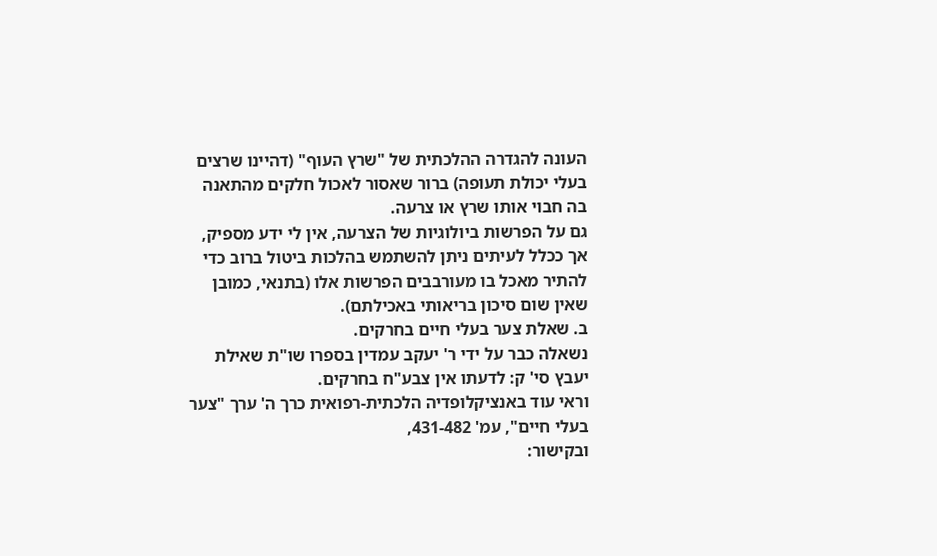העונה להגדרה ההלכתית של "שרץ העוף" (דהיינו שרצים בעלי יכולת תעופה) ברור שאסור לאכול חלקים מהתאנה בה חבוי אותו שרץ או צרעה.
גם על הפרשות ביולוגיות של הצרעה, אין לי ידע מספיק, אך ככלל לעיתים ניתן להשתמש בהלכות ביטול ברוב כדי להתיר מאכל בו מעורבבים הפרשות אלו (בתנאי, כמובן שאין שום סיכון בריאותי באכילתם).
ב. שאלת צער בעלי חיים בחרקים.
נשאלה כבר על ידי ר' יעקב עמדין בספרו שו"ת שאילת יעבץ סי' ק: לדעתו אין צבע"ח בחרקים.
וראי עוד באנציקלופדיה הלכתית-רפואית כרך ה' ערך "צער בעלי חיים", עמ' 431-482,
ובקישור: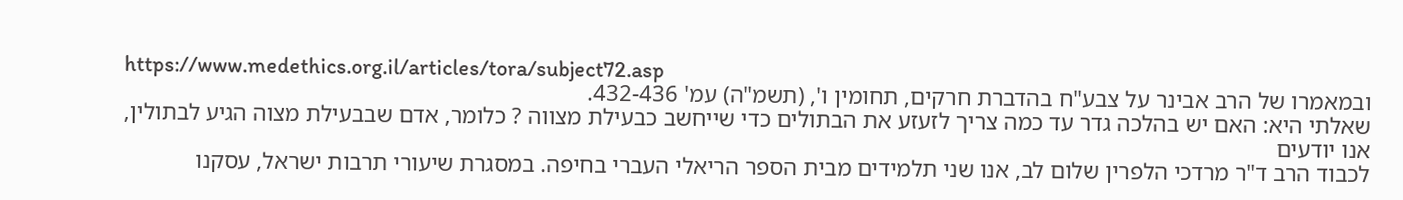https://www.medethics.org.il/articles/tora/subject72.asp
ובמאמרו של הרב אבינר על צבע"ח בהדברת חרקים, תחומין ו', (תשמ"ה) עמ' 432-436.
שאלתי היא: האם יש בהלכה גדר עד כמה צריך לזעזע את הבתולים כדי שייחשב כבעילת מצווה ? כלומר, אדם שבבעילת מצוה הגיע לבתולין, אנו יודעים
לכבוד הרב ד"ר מרדכי הלפרין שלום לב, אנו שני תלמידים מבית הספר הריאלי העברי בחיפה. במסגרת שיעורי תרבות ישראל, עסקנו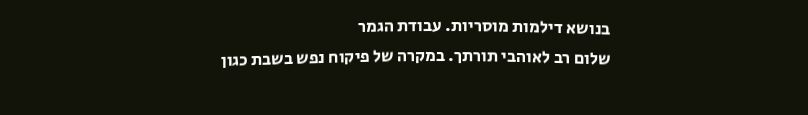בנושא דילמות מוסריות. עבודת הגמר
שלום רב לאוהבי תורתך. במקרה של פיקוח נפש בשבת כגון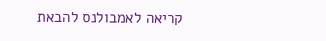קריאה לאמבולנס להבאת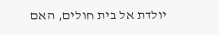יולדת אל בית חולים, האם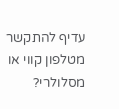עדיף להתקשר מטלפון קווי או מסלולרי?